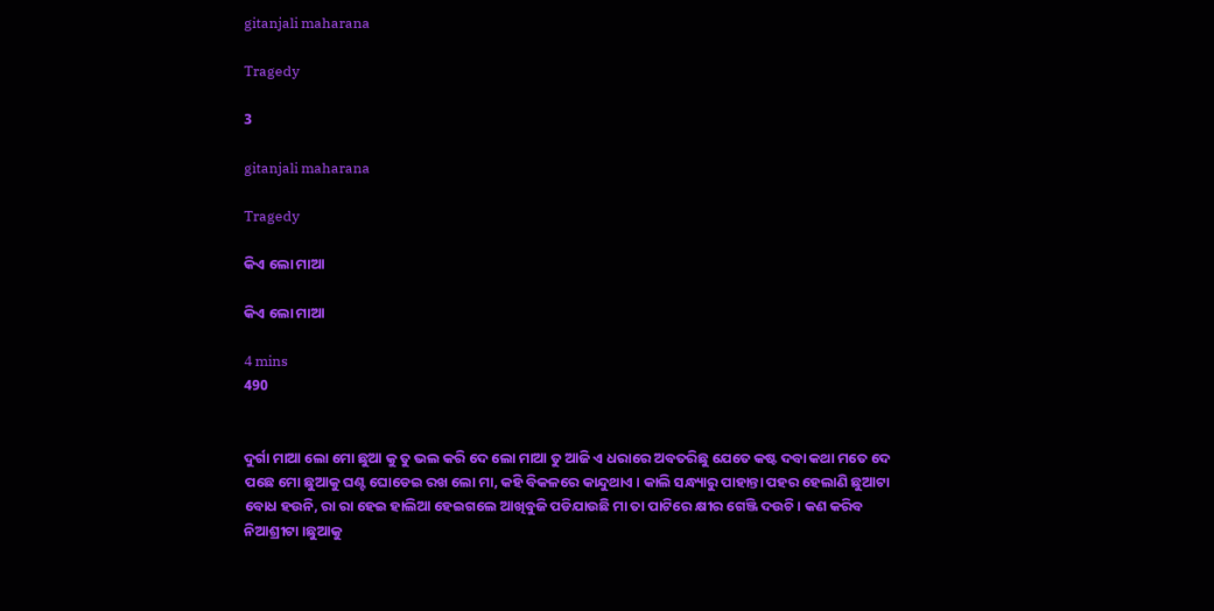gitanjali maharana

Tragedy

3

gitanjali maharana

Tragedy

କିଏ ଲୋ ମାଆ

କିଏ ଲୋ ମାଆ

4 mins
490


ଦୁର୍ଗା ମାଆ ଲୋ ମୋ ଛୁଆ କୁ ତୁ ଭଲ କରି ଦେ ଲୋ ମାଆ ତୁ ଆଜି ଏ ଧରାରେ ଅବତରିଛୁ ଯେତେ କଷ୍ଟ ଦବା କଥା ମତେ ଦେ ପଛେ ମୋ ଛୁଆକୁ ଘଣ୍ଟ ଘୋଡେଇ ରଖ ଲୋ ମା, କହି ବିକଳରେ କାନ୍ଦୁଥାଏ । କାଲି ସନ୍ଧ୍ୟାରୁ ପାହାନ୍ତା ପହର ହେଲାଣି ଛୁଆଟା ବୋଧ ହଉନି, ରା ରା ହେଇ ହାଲିଆ ହେଇଗଲେ ଆଖିବୁଜି ପଡିଯାଉଛି ମା ତା ପାଟିରେ କ୍ଷୀର ଗେଞ୍ଜି ଦଉଚି । କଣ କରିବ ନିଆଶ୍ରୀଟା ।ଛୁଆକୁ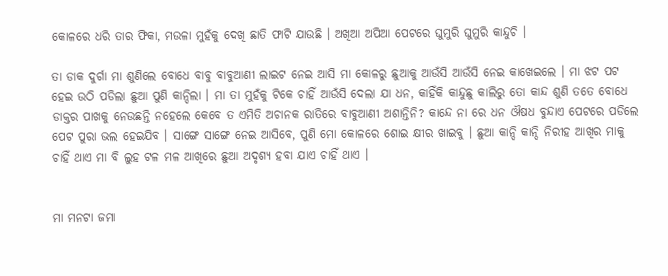କୋଳରେ ଧରି ତାର ଫିକା, ମଉଳା ମୁହଁକୁ ଦେଖି ଛାତି ଫାଟି ଯାଉଛି । ଅଖିଆ ଅପିଆ ପେଟରେ ଘୁମୁରି ଘୁମୁରି କାନ୍ଦୁଚି ।

ତା ଡାକ ଦୁର୍ଗା ମା ଶୁଣିଲେ ବୋଧେ ବାବୁ ବାବୁଆଣୀ ଲାଇଟ ନେଇ ଆସି ମା କୋଳରୁ ଛୁଆକୁ ଆଉଁସି ଆଉଁସି ନେଇ କାଖେଇଲେ । ମା ଝଟ ପଟ ହେଇ ଉଠି ପଡିଲା ଛୁଆ ପୁଣି କାନ୍ଦିଲା । ମା ତା ମୁହଁକୁ ଟିକେ ଚାହିଁ ଆଉଁସି ଦେଲା ଯା ଧନ, କାହିଁକି କାନ୍ଦୁଛୁ କାଲିରୁ ତୋ କାନ୍ଦ ଶୁଣି ତତେ ବୋଧେ ଡାକ୍ତର ପାଖକୁ ନେଉଛନ୍ତି ନହେଲେ କେବେ ତ ଏମିତି ଅଚାନକ ରାତିରେ ବାବୁଆଣୀ ଅଶାନ୍ତିନି? କାନ୍ଦେ ନା ରେ ଧନ ଔଷଧ ବୁନ୍ଦାଏ ପେଟରେ ପଡିଲେ ପେଟ ପୁରା ଭଲ ହେଇଯିବ । ସାଙ୍ଗେ ସାଙ୍ଗେ ନେଇ ଆସିବେ, ପୁଣି ମୋ କୋଳରେ ଶୋଇ କ୍ଷୀର ଖାଇବୁ । ଛୁଆ କାନ୍ଦି କାନ୍ଦି ନିରୀହ ଆଖିର ମାକୁ ଚାହିଁ ଥାଏ ମା ବି ଲୁହ ଟଳ ମଳ ଆଖିରେ ଛୁଆ ଅଦୃଶ୍ୟ ହବା ଯାଏ ଚାହିଁ ଥାଏ ।


ମା ମନଟା ଜମା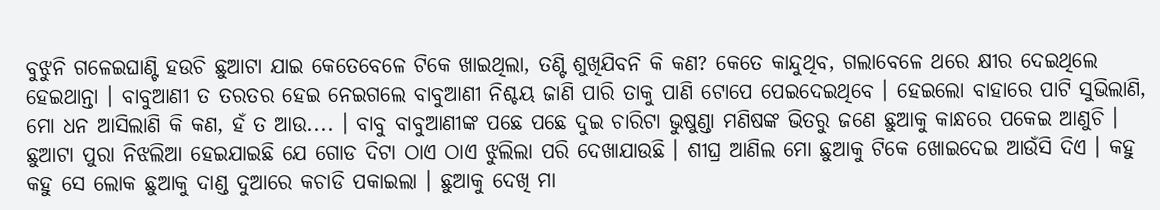ବୁଝୁନି ଗଳେଇଘାଣ୍ଟି ହଉଚି ଛୁଆଟା ଯାଇ କେତେବେଳେ ଟିକେ ଖାଇଥିଲା, ତଣ୍ଟି ଶୁଖିଯିବନି କି କଣ? କେତେ କାନ୍ଦୁଥିବ, ଗଲାବେଳେ ଥରେ କ୍ଷୀର ଦେଇଥିଲେ ହେଇଥାନ୍ତା । ବାବୁଆଣୀ ତ ତରତର ହେଇ ନେଇଗଲେ ବାବୁଆଣୀ ନିଶ୍ଚୟ ଜାଣି ପାରି ତାକୁ ପାଣି ଟୋପେ ପେଇଦେଇଥିବେ । ହେଇଲୋ ବାହାରେ ପାଟି ସୁଭିଲାଣି, ମୋ ଧନ ଆସିଲାଣି କି କଣ, ହଁ ତ ଆଉ.... । ବାବୁ ବାବୁଆଣୀଙ୍କ ପଛେ ପଛେ ଦୁଇ ଚାରିଟା ଭୁଷୁଣ୍ଡା ମଣିଷଙ୍କ ଭିତରୁ ଜଣେ ଛୁଆକୁ କାନ୍ଧରେ ପକେଇ ଆଣୁଚି । ଛୁଆଟା ପୁରା ନିଝଲିଆ ହେଇଯାଇଛି ଯେ ଗୋଡ ଦିଟା ଠାଏ ଠାଏ ଝୁଲିଲା ପରି ଦେଖାଯାଉଛି । ଶୀଘ୍ର ଆଣିଲ ମୋ ଛୁଆକୁ ଟିକେ ଖୋଇଦେଇ ଆଉଁସି ଦିଏ । କହୁ କହୁ ସେ ଲୋକ ଛୁଆକୁ ଦାଣ୍ଡ ଦୁଆରେ କଚାଡି ପକାଇଲା । ଛୁଆକୁ ଦେଖି ମା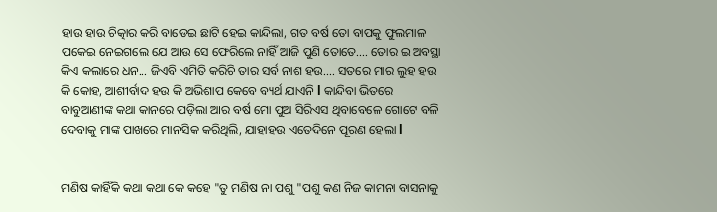ହାଉ ହାଉ ଚିତ୍କାର କରି ବାଡେଇ ଛାଟି ହେଇ କାନ୍ଦିଲା, ଗତ ବର୍ଷ ତୋ ବାପକୁ ଫୁଲମାଳ ପକେଇ ନେଇଗଲେ ଯେ ଆଉ ସେ ଫେରିଲେ ନାହିଁ ଆଜି ପୁଣି ତୋତେ.... ତୋର ଇ ଅବସ୍ଥା କିଏ କଲାରେ ଧନ... ଜିଏବି ଏମିତି କରିଚି ତାର ସର୍ବ ନାଶ ହଉ.... ସତରେ ମାର ଲୁହ ହଉ କି କୋହ, ଆଶୀର୍ବାଦ ହଉ କି ଅଭିଶାପ କେବେ ବ୍ୟର୍ଥ ଯାଏନି l କାନ୍ଦିବା ଭିତରେ ବାବୁଆଣୀଙ୍କ କଥା କାନରେ ପଡ଼ିଲା ଆର ବର୍ଷ ମୋ ପୁଅ ସିରିଏସ ଥିବାବେଳେ ଗୋଟେ ବଳି ଦେବାକୁ ମାଙ୍କ ପାଖରେ ମାନସିକ କରିଥିଲି, ଯାହାହଉ ଏତେଦିନେ ପୂରଣ ହେଲା l


ମଣିଷ କାହିଁକି କଥା କଥା କେ କହେ "ତୁ ମଣିଷ ନା ପଶୁ "ପଶୁ କଣ ନିଜ କାମନା ବାସନାକୁ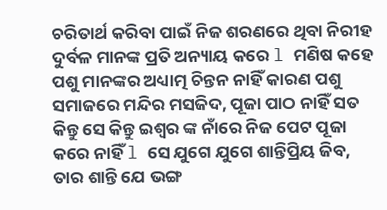ଚରିତାର୍ଥ କରିବା ପାଇଁ ନିଜ ଶରଣରେ ଥିବା ନିରୀହ ଦୁର୍ବଳ ମାନଙ୍କ ପ୍ରତି ଅନ୍ୟାୟ କରେ l ମଣିଷ କହେ ପଶୁ ମାନଙ୍କର ଅଧ୍ୟାତ୍ମ ଚିନ୍ତନ ନାହିଁ କାରଣ ପଶୁ ସମାଜରେ ମନ୍ଦିର ମସଜିଦ, ପୂଜା ପାଠ ନାହିଁ ସତ କିନ୍ତୁ ସେ କିନ୍ତୁ ଇଶ୍ୱର ଙ୍କ ନାଁରେ ନିଜ ପେଟ ପୂଜା କରେ ନାହିଁ l ସେ ଯୁଗେ ଯୁଗେ ଶାନ୍ତିପ୍ରିୟ ଜିବ, ତାର ଶାନ୍ତି ଯେ ଭଙ୍ଗ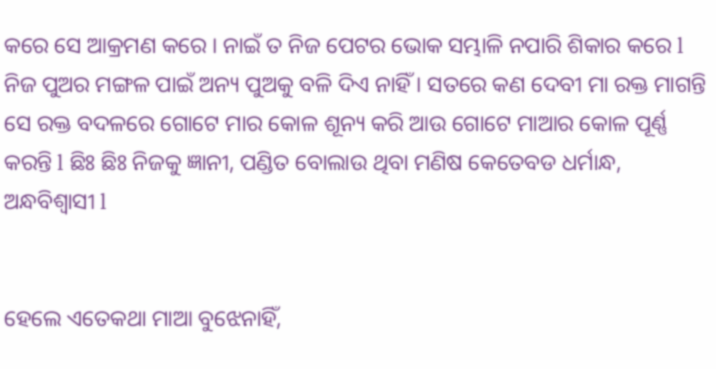କରେ ସେ ଆକ୍ରମଣ କରେ । ନାଇଁ ତ ନିଜ ପେଟର ଭୋକ ସମ୍ଭାଳି ନପାରି ଶିକାର କରେ l ନିଜ ପୁଅର ମଙ୍ଗଳ ପାଇଁ ଅନ୍ୟ ପୁଅକୁ ବଳି ଦିଏ ନାହିଁ । ସତରେ କଣ ଦେବୀ ମା ରକ୍ତ ମାଗନ୍ତି ସେ ରକ୍ତ ବଦଳରେ ଗୋଟେ ମାର କୋଳ ଶୂନ୍ୟ କରି ଆଉ ଗୋଟେ ମାଆର କୋଳ ପୂର୍ଣ୍ଣ କରନ୍ତି l ଛିଃ ଛିଃ ନିଜକୁ ଜ୍ଞାନୀ, ପଣ୍ଡିତ ବୋଲାଉ ଥିବା ମଣିଷ କେତେବଡ ଧର୍ମାନ୍ଧ, ଅନ୍ଧବିଶ୍ୱାସୀ l


ହେଲେ ଏତେକଥା ମାଆ ବୁଝେନାହିଁ,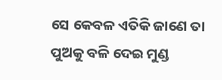ସେ କେବଳ ଏତିକି ଜାଣେ ତା ପୁଅକୁ ବଳି ଦେଇ ମୁଣ୍ଡ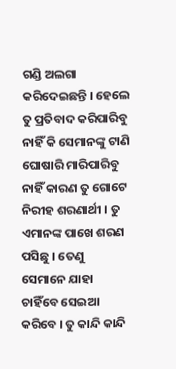ଗଣ୍ଡି ଅଲଗା କରିଦେଇଛନ୍ତି । ହେଲେ ତୁ ପ୍ରତିବାଦ କରିପାରିବୁ ନାହିଁ କି ସେମାନଙ୍କୁ ଟାଣି ଘୋଷାରି ମାରିପାରିବୁ ନାହିଁ କାରଣ ତୁ ଗୋଟେ ନିରୀହ ଶରଣାର୍ଥୀ । ତୁ ଏମାନଙ୍କ ପାଖେ ଶରଣ ପସିଛୁ । ତେଣୁ ସେମାନେ ଯାହା ଚାହିଁବେ ସେଇଆ କରିବେ । ତୁ କାନ୍ଦି କାନ୍ଦି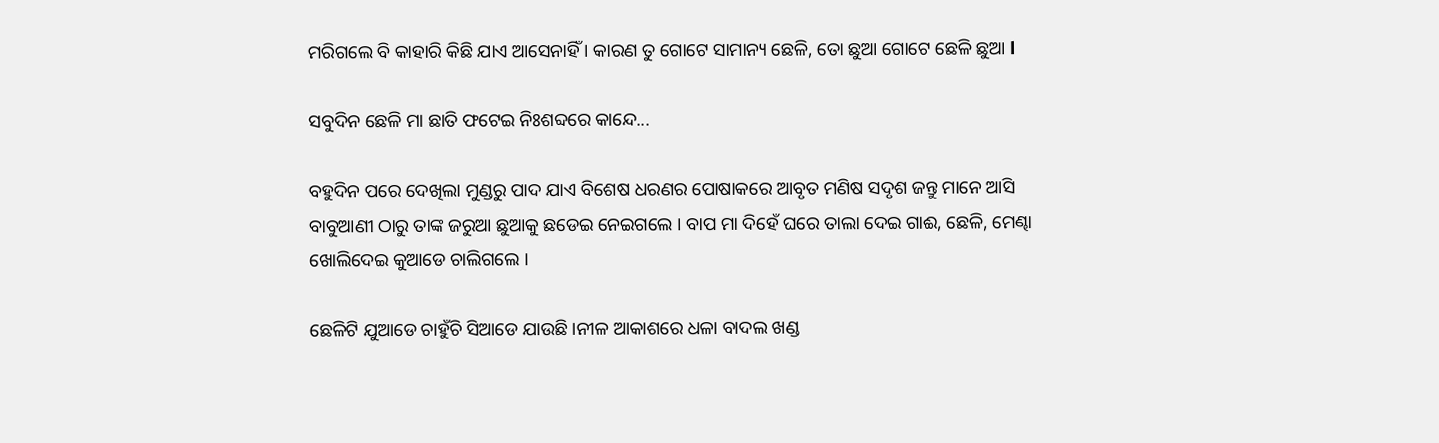ମରିଗଲେ ବି କାହାରି କିଛି ଯାଏ ଆସେନାହିଁ । କାରଣ ତୁ ଗୋଟେ ସାମାନ୍ୟ ଛେଳି, ତୋ ଛୁଆ ଗୋଟେ ଛେଳି ଛୁଆ l

ସବୁଦିନ ଛେଳି ମା ଛାତି ଫଟେଇ ନିଃଶବ୍ଦରେ କାନ୍ଦେ...

ବହୁଦିନ ପରେ ଦେଖିଲା ମୁଣ୍ଡରୁ ପାଦ ଯାଏ ବିଶେଷ ଧରଣର ପୋଷାକରେ ଆବୃତ ମଣିଷ ସଦୃଶ ଜନ୍ତୁ ମାନେ ଆସି ବାବୁଆଣୀ ଠାରୁ ତାଙ୍କ ଜରୁଆ ଛୁଆକୁ ଛଡେଇ ନେଇଗଲେ । ବାପ ମା ଦିହେଁ ଘରେ ତାଲା ଦେଇ ଗାଈ, ଛେଳି, ମେଣ୍ଢା ଖୋଲିଦେଇ କୁଆଡେ ଚାଲିଗଲେ ।

ଛେଳିଟି ଯୁଆଡେ ଚାହୁଁଚି ସିଆଡେ ଯାଉଛି ।ନୀଳ ଆକାଶରେ ଧଳା ବାଦଲ ଖଣ୍ଡ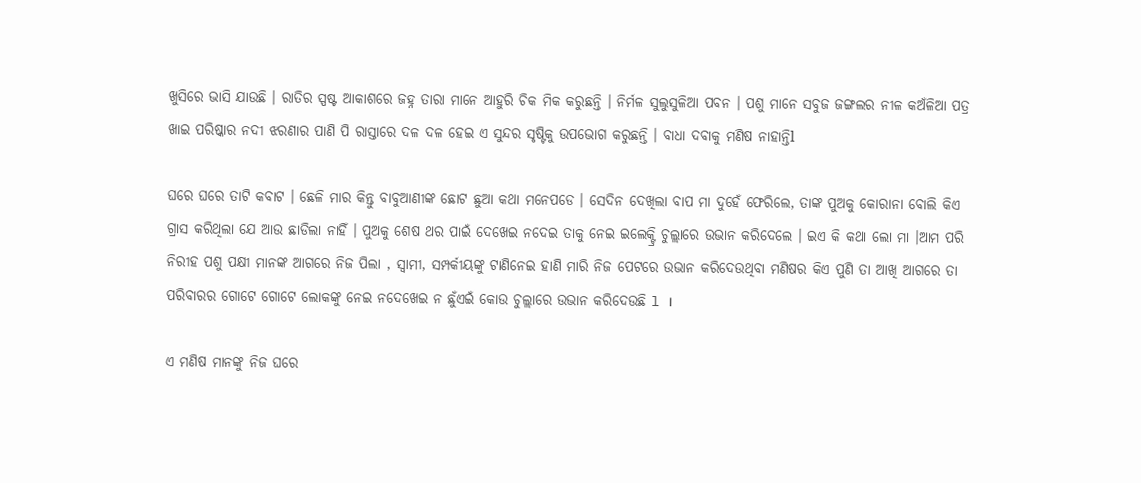ଖୁସିରେ ଭାସି ଯାଉଛି । ରାତିର ସ୍ପଷ୍ଟ ଆକାଶରେ ଜହ୍ନ ତାରା ମାନେ ଆହୁରି ଚିକ ମିକ କରୁଛନ୍ତି । ନିର୍ମଳ ସୁଲୁସୁଳିଆ ପବନ । ପଶୁ ମାନେ ସବୁଜ ଜଙ୍ଗଲର ନୀଳ କଅଁଳିଆ ପତ୍ର ଖାଇ ପରିଷ୍କାର ନଦୀ ଝରଣାର ପାଣି ପି ରାସ୍ତାରେ ଦଳ ଦଳ ହେଇ ଏ ସୁନ୍ଦର ସୃଷ୍ଟିକୁ ଉପଭୋଗ କରୁଛନ୍ତି । ବାଧା ଦବାକୁ ମଣିଷ ନାହାନ୍ତିl

ଘରେ ଘରେ ତାଟି କବାଟ । ଛେଳି ମାର କିନ୍ତୁ ବାବୁଆଣୀଙ୍କ ଛୋଟ ଛୁଆ କଥା ମନେପଡେ । ସେଦିନ ଦେଖିଲା ବାପ ମା ଦୁହେଁ ଫେରିଲେ, ତାଙ୍କ ପୁଅକୁ କୋରାନା ବୋଲି କିଏ ଗ୍ରାସ କରିଥିଲା ଯେ ଆଉ ଛାଡିଲା ନାହିଁ । ପୁଅକୁ ଶେଷ ଥର ପାଇଁ ଦେଖେଇ ନଦେଇ ତାକୁ ନେଇ ଇଲେକ୍ଟ୍ରି ଚୁଲ୍ଲାରେ ଉଭାନ କରିଦେଲେ । ଇଏ କି କଥା ଲୋ ମା ।ଆମ ପରି ନିରୀହ ପଶୁ ପକ୍ଷୀ ମାନଙ୍କ ଆଗରେ ନିଜ ପିଲା , ସ୍ୱାମୀ, ସମ୍ପର୍କୀୟଙ୍କୁ ଟାଣିନେଇ ହାଣି ମାରି ନିଜ ପେଟରେ ଉଭାନ କରିଦେଉଥିବା ମଣିଷର କିଏ ପୁଣି ତା ଆଖି ଆଗରେ ତା ପରିବାରର ଗୋଟେ ଗୋଟେ ଲୋକଙ୍କୁ ନେଇ ନଦେଖେଇ ନ ଛୁଁଏଇଁ କୋଉ ଚୁଲ୍ଲାରେ ଉଭାନ କରିଦେଉଛି l ।

ଏ ମଣିଷ ମାନଙ୍କୁ ନିଜ ଘରେ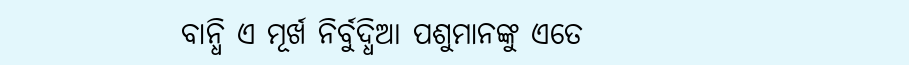ବାନ୍ଧି ଏ ମୂର୍ଖ ନିର୍ବୁଦ୍ଧିଆ ପଶୁମାନଙ୍କୁ ଏତେ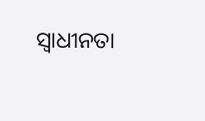ସ୍ୱାଧୀନତା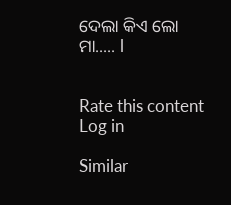ଦେଲା କିଏ ଲୋ ମା..... l


Rate this content
Log in

Similar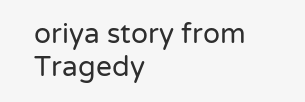oriya story from Tragedy